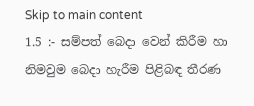Skip to main content
1.5 :- සම්පත් බෙදා වෙන් කිරීම හා නිමවුම බෙදා හැරීම පිළිබඳ තීරණ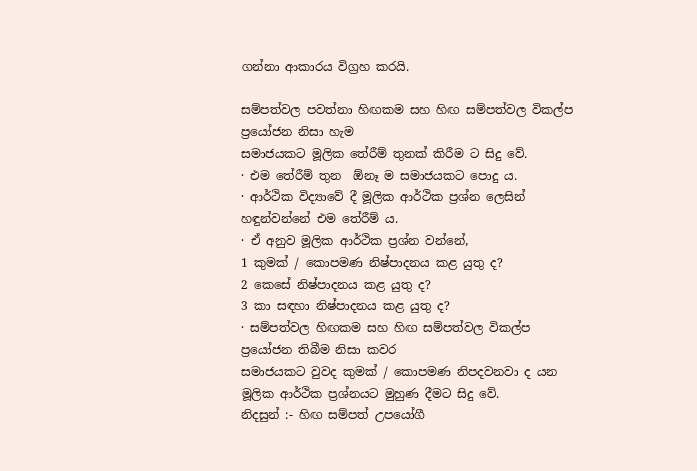ගන්නා ආකාරය විග්‍රහ කරයි.

සම්පත්වල පවත්නා හිඟකම සහ හිඟ සම්පත්වල විකල්ප ප්‍රයෝජන නිසා හැම
සමාජයකට මූලික තේරීම් තුනක් කිරීම ට සිදු වේ.
· එම තේරීම් තුන  ඕනෑ ම සමාජයකට පොදු ය.
· ආර්ථික විද්‍යාවේ දී මූලික ආර්ථික ප්‍රශ්න ලෙසින් හඳුන්වන්නේ එම තේරීම් ය.
· ඒ අනුව මූලික ආර්ථික ප්‍රශ්න වන්නේ,
1 කුමක් / කොපමණ නිෂ්පාදනය කළ යුතු ද?
2 කෙසේ නිෂ්පාදනය කළ යුතු ද?
3 කා සඳහා නිෂ්පාදනය කළ යුතු ද?
· සම්පත්වල හිඟකම සහ හිඟ සම්පත්වල විකල්ප ප්‍රයෝජන තිබීම නිසා කවර
සමාජයකට වුවද කුමක් / කොපමණ නිපදවනවා ද යන මූලික ආර්ථික ප්‍රශ්නයට මුහුණ දීමට සිදු වේ.
නිදසුන් :- හිඟ සම්පත් උපයෝගී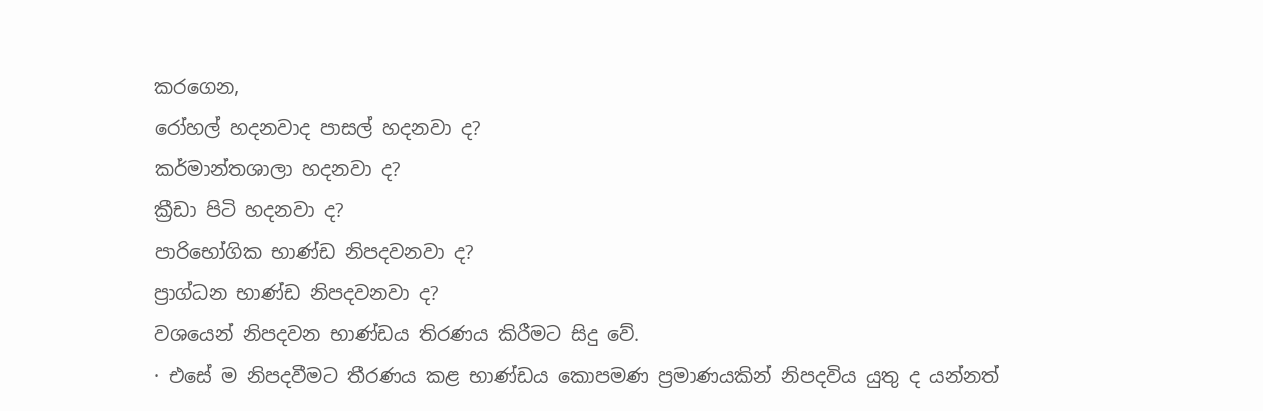කරගෙන,
රෝහල් හදනවාද පාසල් හදනවා ද?
කර්මාන්තශාලා හදනවා ද?
ක්‍රීඩා පිටි හදනවා ද?
පාරිභෝගික භාණ්ඩ නිපදවනවා ද?
ප්‍රාග්ධන භාණ්ඩ නිපදවනවා ද?
වශයෙන් නිපදවන භාණ්ඩය තිරණය කිරීමට සිදු වේ.
· එසේ ම නිපදවීමට තීරණය කළ භාණ්ඩය කොපමණ ප්‍රමාණයකින් නිපදවිය යුතු ද යන්නත්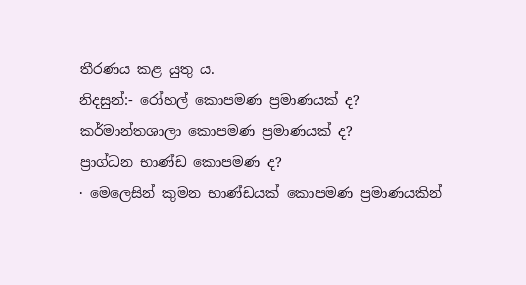තීරණය කළ යුතු ය.
නිදසුන්:- රෝහල් කොපමණ ප්‍රමාණයක් ද?
කර්මාන්තශාලා කොපමණ ප්‍රමාණයක් ද?
ප්‍රාග්ධන භාණ්ඩ කොපමණ ද?
· මෙලෙසින් කුමන භාණ්ඩයක් කොපමණ ප්‍රමාණයකින්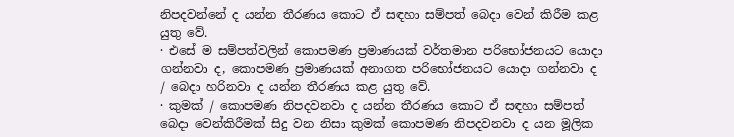නිපදවන්නේ ද යන්න තීරණය කොට ඒ සඳහා සම්පත් බෙදා වෙන් කිරීම කළ යුතු වේ.
· එසේ ම සම්පත්වලින් කොපමණ ප්‍රමාණයක් වර්තමාන පරිභෝජනයට යොදා ගන්නවා ද, කොපමණ ප්‍රමාණයක් අනාගත පරිභෝජනයට යොදා ගන්නවා ද / බෙදා හරිනවා ද යන්න තීරණය කළ යුතු වේ.
· කුමක් / කොපමණ නිපදවනවා ද යන්න තීරණය කොට ඒ සඳහා සම්පත් බෙදා වෙන්කිරීමක් සිදු වන නිසා කුමක් කොපමණ නිපදවනවා ද යන මූලික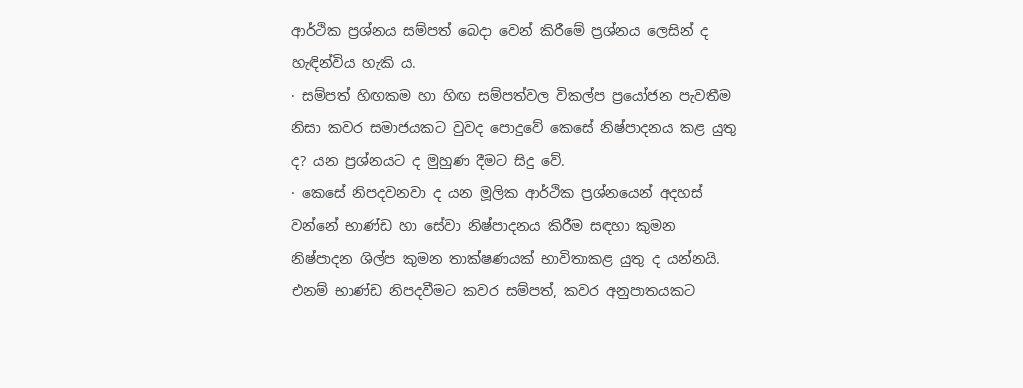ආර්ථික ප්‍රශ්නය සම්පත් බෙදා වෙන් කිරීමේ ප්‍රශ්නය ලෙසින් ද හැඳින්විය හැකි ය.
· සම්පත් හිඟකම හා හිඟ සම්පත්වල විකල්ප ප්‍රයෝජන පැවතීම නිසා කවර සමාජයකට වුවද පොදුවේ කෙසේ නිෂ්පාදනය කළ යුතු ද? යන ප්‍රශ්නයට ද මුහුණ දීමට සිදු වේ.
· කෙසේ නිපදවනවා ද යන මූලික ආර්ථික ප්‍රශ්නයෙන් අදහස් වන්නේ භාණ්ඩ හා සේවා නිෂ්පාදනය කිරීම සඳහා කුමන නිෂ්පාදන ශිල්ප කුමන තාක්ෂණයක් භාවිතාකළ යුතු ද යන්නයි. එනම් භාණ්ඩ නිපදවීමට කවර සම්පත්, කවර අනුපාතයකට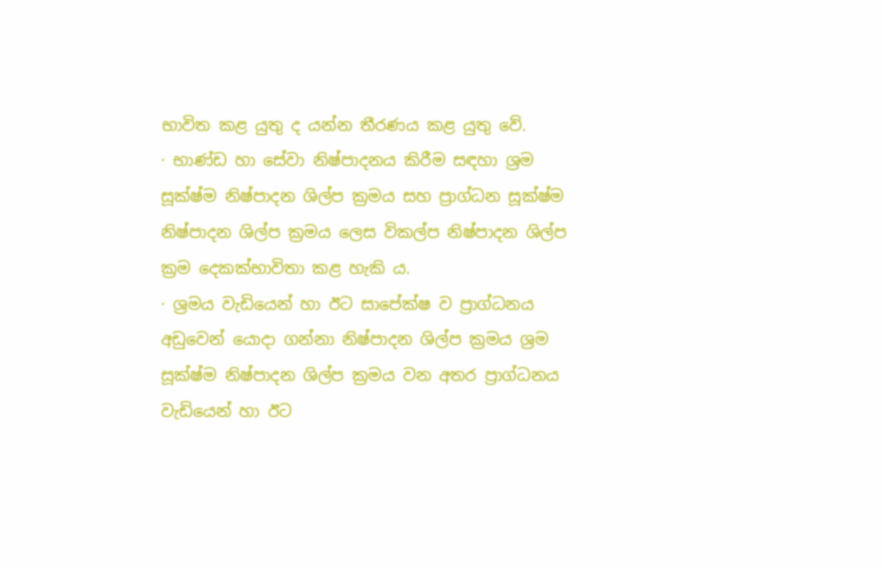භාවිත කළ යුතු ද යන්න තීරණය කළ යුතු වේ.
· භාණ්ඩ හා සේවා නිෂ්පාදනය කිරීම සඳහා ශ්‍රම සූක්ෂ්ම නිෂ්පාදන ශිල්ප ක්‍රමය සහ ප්‍රාග්ධන සූක්ෂ්ම නිෂ්පාදන ශිල්ප ක්‍රමය ලෙස විකල්ප නිෂ්පාදන ශිල්ප ක්‍රම දෙකක්භාවිතා කළ හැකි ය.
· ශ්‍රමය වැඩියෙන් හා ඊට සාපේක්ෂ ව ප්‍රාග්ධනය අඩුවෙන් යොදා ගන්නා නිෂ්පාදන ශිල්ප ක්‍රමය ශ්‍රම සූක්ෂ්ම නිෂ්පාදන ශිල්ප ක්‍රමය වන අතර ප්‍රාග්ධනය වැඩියෙන් හා ඊට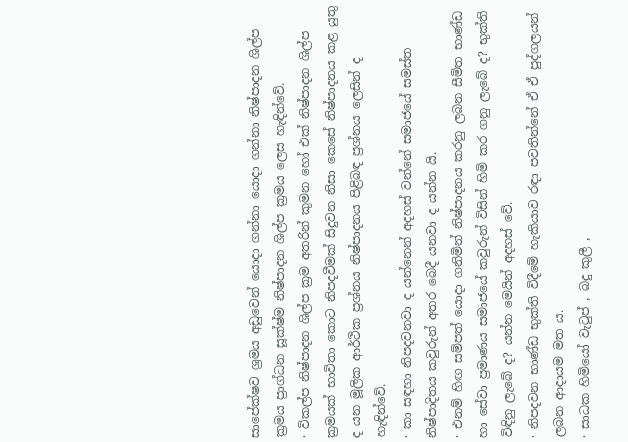සාපේක්ෂව ශ්‍රමය අඩුවෙන් යොදා ගන්නා යොදා ගන්නා නිෂ්පාදන ශිල්ප ක්‍රමය ප්‍රාග්ධන සූක්ෂ්ම නිෂ්පාදන ශිල්ප ක්‍රමය ලෙස හැඳින්වේ.
· විකල්ප නිෂ්පාදන ශිල්ප ක්‍රම අතරින් කුමන හෝ එක් නිෂ්පාදන ශිල්ප ක්‍රමයක් භාවිතා කොට නිපදවීමක් සිදුවන නිසා කෙසේ නිෂ්පාදනය කළ යුතු ද යන මූලික ආර්ථික ප්‍රශ්නය නිෂ්පාදනය පිළිබඳ ප්‍රශ්නය ලෙසින් ද හැඳින්වේ.
· කා සඳහා නිපදවනවා ද යන්නෙන් අදහස් වන්නේ සමාජයේ සමස්ත නිෂ්පාදිතය කවුරුන් අතර බෙදී යනවා ද යන්න යි.
· එනම් හිඟ සම්පත් යොදා ගනිමින් නිෂ්පාදනය කරනු ලබන සීමිත භාණ්ඩ හා සේවා ප්‍රමාණය සමාජයේ කවුරුන් විසින් හිමි කර ගනු ලැබේ ද? භුක්ති විඳිනු ලැබේ ද? යන්න මෙයින් අදහස් වේ.
· නිපදවන භාණ්ඩ භුක්ති විදීමේ හැකියාව රඳා පවතින්නේ ඒ ඒ පුද්ගලයන් ලබන ආදායම මත ය.
· සාධක හිමියෝ වැටුප් , බදු කුලී ,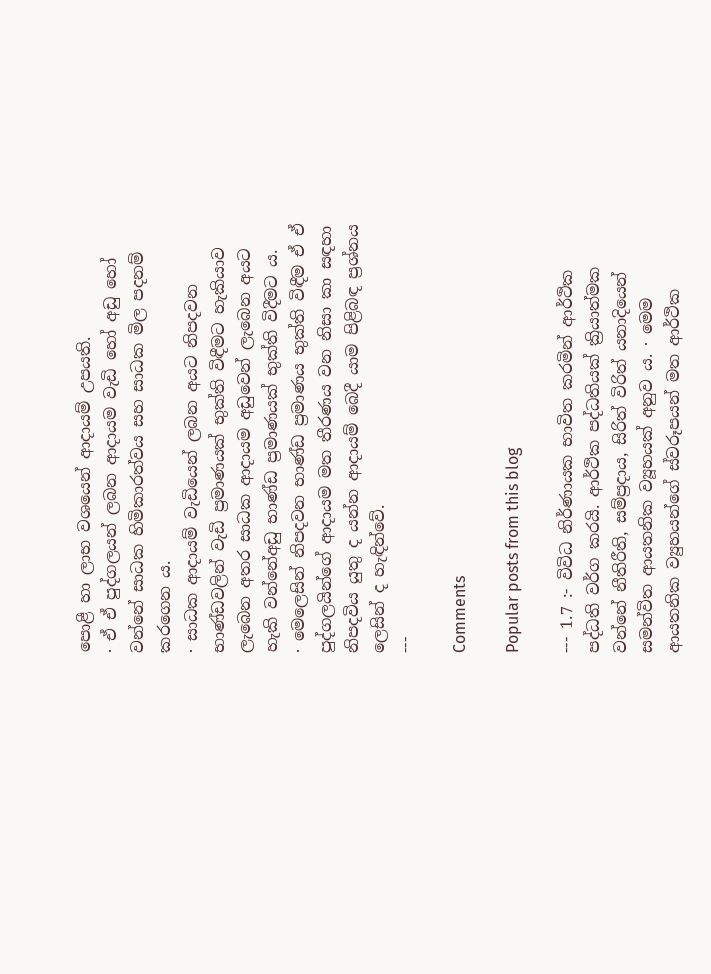පොළී හා ලාභ වශයෙන් ආදායම් උපයති.
· ඒ ඒ පුද්ගලයන් ලබන ආදායම වැඩි හෝ අඩු හෝ වන්නේ සාධක හිමිකාරත්වය සහ සාධක මිල පදනම් කරගෙන ය.
· සාධක ආදායම් වැඩියෙන් ලබන අයට නිපදවන භාණ්ඩවලින් වැඩි ප්‍රමාණයක් භුක්ති විඳීමට හැකියාව ලැබෙන අතර සාධක ආදායම අඩුවෙන් ලැබෙන අයට හැකි වන්නේඅඩු භාණ්ඩ ප්‍රමාණයක් භුක්ති විදීමට ය.
· මෙලෙසින් නිපදවන භාණ්ඩ ප්‍රමාණය භුක්ති විඳීම ඒ ඒ පුද්ගලයින්ගේ ආදායම මත තීරණය වන නිසා කා සඳහා නිපදවිය යුතු ද යන්න ආදායම් බෙදී යාම පිළිබඳ ප්‍රශ්නය ලෙසින් ද හැඳින්වේ.
---

Comments

Popular posts from this blog

--- 1.7 :- විවිධ නිර්ණායක භාවිත කරමින් ආර්ථික පද්ධති වර්ග කරයි. ආර්ථික පද්ධතියක් ක්‍රියාත්මක වන්නේ නීතිරීති, සම්ප්‍රදාය, සිරිත් විරිත් යනාදියෙන් සමන්විත ආයතනික ව්‍යූහයක් අනුව ය. · මෙම ආයතනික ව්‍යුහයන්ගේ ස්වරූපයන් මත ආර්ථික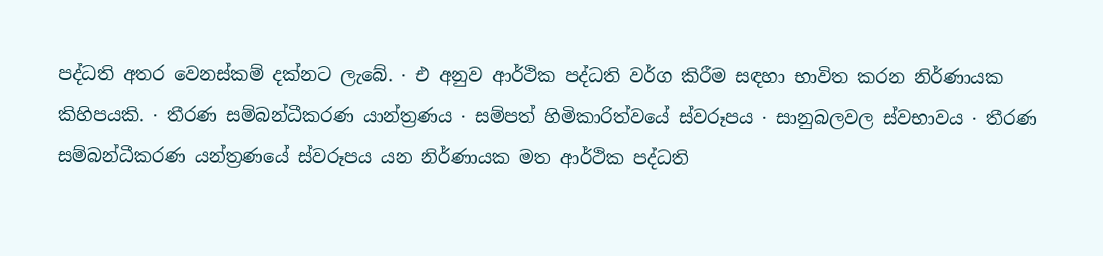පද්ධති අතර වෙනස්කම් දක්නට ලැබේ. · එ අනුව ආර්ථික පද්ධති වර්ග කිරීම සඳහා භාවිත කරන නිර්ණායක කිහිපයකි. · තීරණ සම්බන්ධීකරණ යාන්ත්‍රණය · සම්පත් හිමිකාරිත්වයේ ස්වරූපය · සානුබලවල ස්වභාවය · තීරණ සම්බන්ධීකරණ යන්ත්‍රණයේ ස්වරූපය යන නිර්ණායක මත ආර්ථික පද්ධති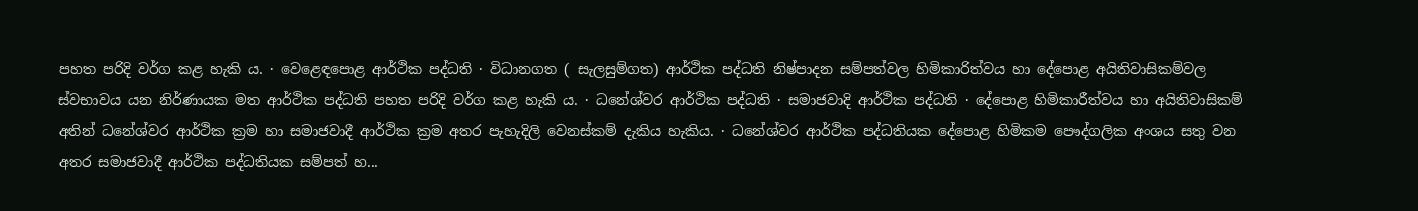පහත පරිදි වර්ග කළ හැකි ය. · වෙළෙඳපොළ ආර්ථික පද්ධති · විධානගත ( සැලසුම්ගත) ආර්ථික පද්ධති නිෂ්පාදන සම්පත්වල හිමිකාරිත්වය හා දේපොළ අයිතිවාසිකම්වල ස්වභාවය යන නිර්ණායක මත ආර්ථික පද්ධති පහත පරිදි වර්ග කළ හැකි ය. · ධනේශ්වර ආර්ථික පද්ධති · සමාජවාදි ආර්ථික පද්ධති · දේපොළ හිමිකාරීත්වය හා අයිතිවාසිකම් අතින් ධනේශ්වර ආර්ථික ක්‍රම හා සමාජවාදී ආර්ථික ක්‍රම අතර පැහැදිලි වෙනස්කම් දැකිය හැකිය. · ධනේශ්වර ආර්ථික පද්ධතියක දේපොළ හිමිකම පෞද්ගලික අංශය සතු වන අතර සමාජවාදී ආර්ථික පද්ධතියක සම්පත් හ...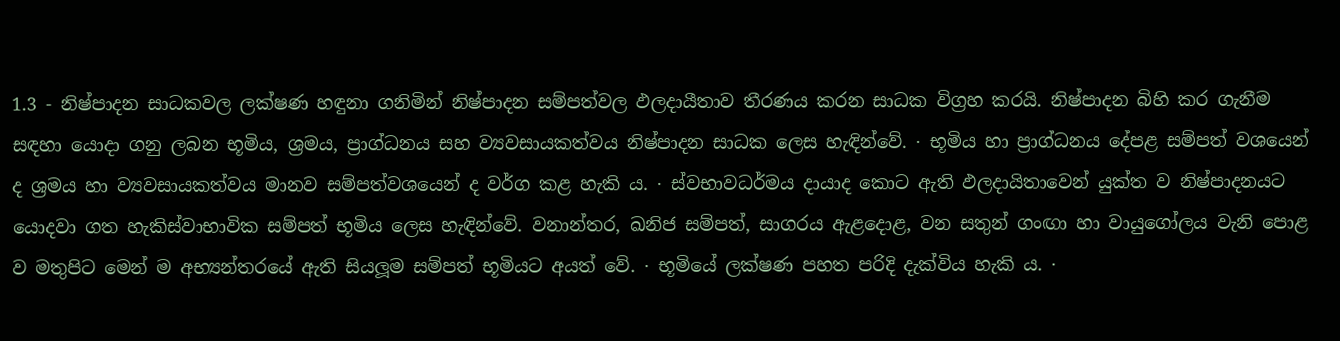1.3 - නිෂ්පාදන සාධකවල ලක්ෂණ හඳුනා ගනිමින් නිෂ්පාදන සම්පත්වල ඵලදායීතාව තීරණය කරන සාධක විග්‍රහ කරයි. නිෂ්පාදන බිහි කර ගැනීම සඳහා යොදා ගනු ලබන භූමිය, ශ්‍රමය, ප්‍රාග්ධනය සහ ව්‍යවසායකත්වය නිෂ්පාදන සාධක ලෙස හැඳින්වේ. · භූමිය හා ප්‍රාග්ධනය දේපළ සම්පත් වශයෙන් ද ශ්‍රමය හා ව්‍යවසායකත්වය මානව සම්පත්වශයෙන් ද වර්ග කළ හැකි ය. · ස්වභාවධර්මය දායාද කොට ඇති ඵලදායිතාවෙන් යුක්ත ව නිෂ්පාදනයට යොදවා ගත හැකිස්වාභාවික සම්පත් භූමිය ලෙස හැඳින්වේ. වනාන්තර, ඛනිජ සම්පත්, සාගරය ඇළදොළ, වන සතුන් ගංඟා හා වායුගෝලය වැනි පොළ ව මතුපිට මෙන් ම අභ්‍යන්තරයේ ඇති සියලූම සම්පත් භූමියට අයත් වේ. · භූමියේ ලක්ෂණ පහත පරිදි දැක්විය හැකි ය. ·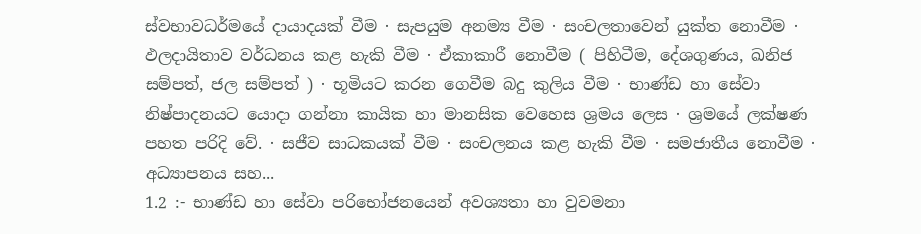ස්වභාවධර්මයේ දායාදයක් වීම · සැපයුම අනම්‍ය වීම · සංචලතාවෙන් යුක්ත නොවීම · ඵලදායිතාව වර්ධනය කළ හැකි වීම · ඒකාකාරී නොවීම ( පිහිටීම, දේශගුණය, ඛනිජ සම්පත්, ජල සම්පත් ) · භූමියට කරන ගෙවීම බදු කුලිය වීම · භාණ්ඩ හා සේවා නිෂ්පාදනයට යොදා ගන්නා කායික හා මානසික වෙහෙස ශ්‍රමය ලෙස · ශ්‍රමයේ ලක්ෂණ පහත පරිදි වේ. · සජීව සාධකයක් වීම · සංචලනය කළ හැකි වීම · සමජාතීය නොවීම · අධ්‍යාපනය සහ...
1.2 :- භාණ්ඩ හා සේවා පරිභෝජනයෙන් අවශ්‍යතා හා වුවමනා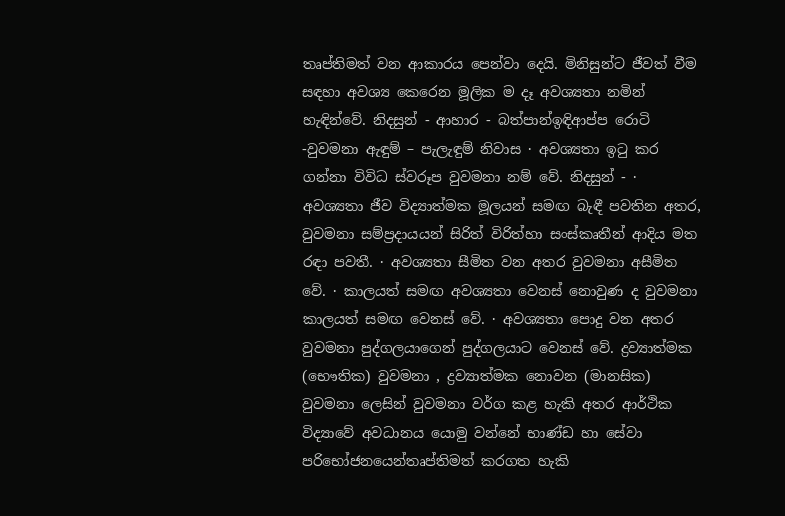තෘප්තිමත් වන ආකාරය පෙන්වා දෙයි. මිනිසුන්ට ජීවත් වීම සඳහා අවශ්‍ය කෙරෙන මූලික ම දෑ අවශ්‍යතා නමින් හැඳින්වේ. නිදසුන් - ආහාර - බත්පාන්ඉඳිආප්ප රොටි -වුවමනා ඇඳුම් – පැලැඳුම් නිවාස · අවශ්‍යතා ඉටු කර ගන්නා විවිධ ස්වරූප වුවමනා නම් වේ. නිදසුන් - · අවශ්‍යතා ජීව විද්‍යාත්මක මූලයන් සමඟ බැඳී පවතින අතර, වුවමනා සම්ප්‍රදායයන් සිරිත් විරිත්හා සංස්කෘතීන් ආදිය මත රඳා පවතී. · අවශ්‍යතා සීමිත වන අතර වුවමනා අසීමිත වේ. · කාලයත් සමඟ අවශ්‍යතා වෙනස් නොවුණ ද වුවමනා කාලයත් සමඟ වෙනස් වේ. · අවශ්‍යතා පොදු වන අතර වුවමනා පුද්ගලයාගෙන් පුද්ගලයාට වෙනස් වේ. ද්‍රව්‍යාත්මක (භෞතික) වුවමනා , ද්‍රව්‍යාත්මක නොවන (මානසික) වුවමනා ලෙසින් වුවමනා වර්ග කළ හැකි අතර ආර්ථික විද්‍යාවේ අවධානය යොමු වන්නේ භාණ්ඩ හා සේවා පරිභෝජනයෙන්තෘප්තිමත් කරගත හැකි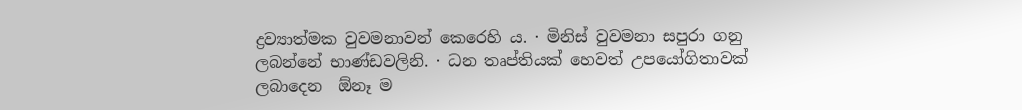ද්‍රව්‍යාත්මක වුවමනාවන් කෙරෙහි ය. · මිනිස් වුවමනා සපුරා ගනු ලබන්නේ භාණ්ඩවලිනි. · ධන තෘප්තියක් හෙවත් උපයෝගිතාවක් ලබාදෙන  ඕනෑ ම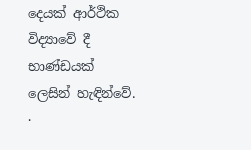දෙයක් ආර්ථික විද්‍යාවේ දී භාණ්ඩයක් ලෙසින් හැඳින්වේ. ·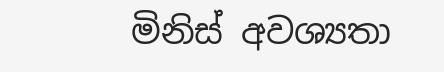මිනිස් අවශ්‍යතා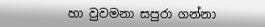හා වුවමනා සපුරා ගන්නා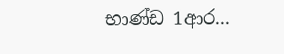භාණ්ඩ 1ආර...